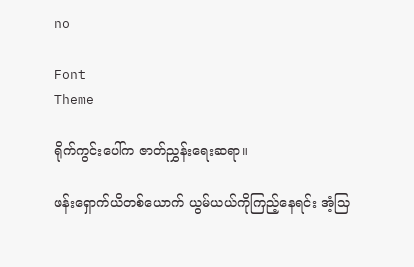no

Font
Theme

ရိုက်ကွင်းပေါ်က ဇာတ်ညွှန်းရေးဆရာ။

ဖန်းရှောက်ယိတစ်ယောက် ယွမ်ယယ်ကိုကြည့်နေရင်း အံ့သြ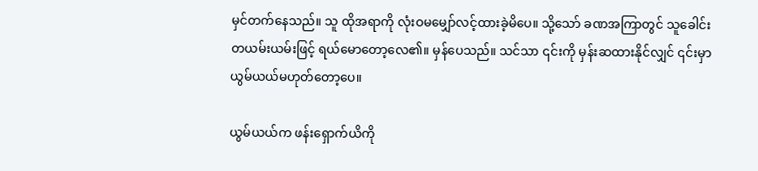မှင်တက်နေသည်။ သူ ထိုအရာကို လုံးဝမမျှော်လင့်ထားခဲ့မိပေ။ သို့သော် ခဏအကြာတွင် သူခေါင်းတယမ်းယမ်းဖြင့် ရယ်မောတော့လေ၏။ မှန်ပေသည်။ သင်သာ ၎င်းကို မှန်းဆထားနိုင်လျှင် ၎င်းမှာ ယွမ်ယယ်မဟုတ်တော့ပေ။

ယွမ်ယယ်က ဖန်းရှောက်ယိကို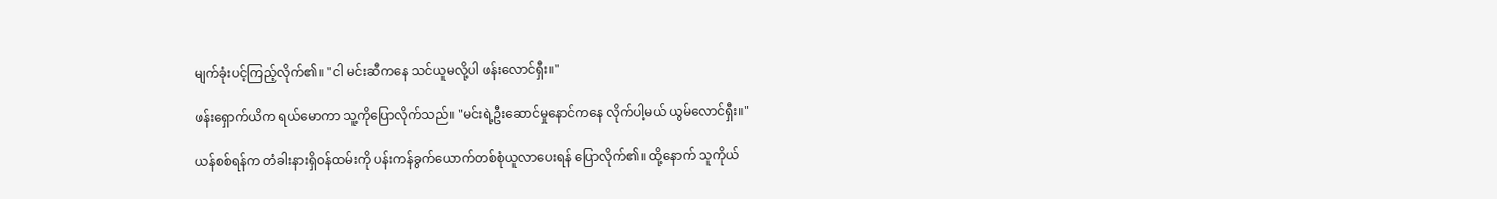မျက်ခုံးပင့်ကြည့်လိုက်၏။ "ငါ မင်းဆီကနေ သင်ယူမလို့ပါ ဖန်းလောင်ရှီး။"

ဖန်းရှောက်ယိက ရယ်မောကာ သူ့ကိုပြောလိုက်သည်။ "မင်းရဲ့ဦးဆောင်မှုနောင်ကနေ လိုက်ပါ့မယ် ယွမ်လောင်ရှီး။"

ယန်စစ်ရန်က တံခါးနားရှိဝန်ထမ်းကို ပန်းကန်ခွက်ယောက်တစ်စုံယူလာပေးရန် ပြောလိုက်၏။ ထို့နောက် သူကိုယ်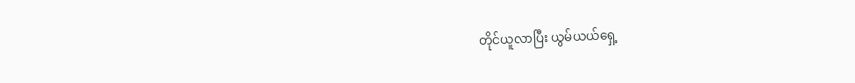တိုင်ယူလာပြီး ယွမ်ယယ်ရှေ့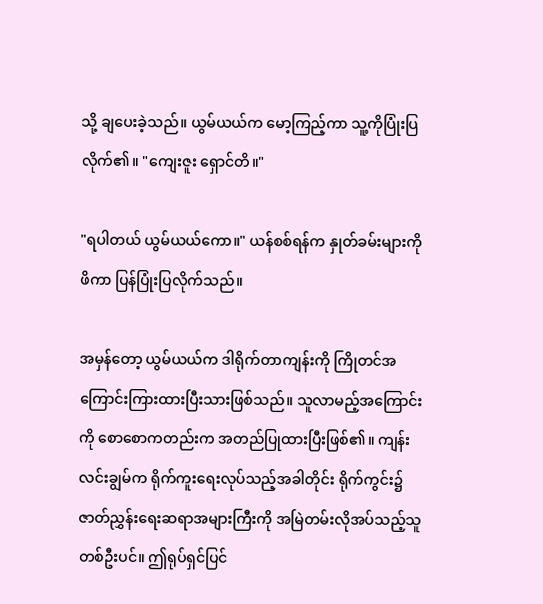သို့ ချပေးခဲ့သည်။ ယွမ်ယယ်က မော့ကြည့်ကာ သူ့ကိုပြုံးပြလိုက်၏။ "ကျေးဇူး ရှောင်တိ။"

"ရပါတယ် ယွမ်ယယ်ကော။" ယန်စစ်ရန်က နှုတ်ခမ်းများကိုဖိကာ ပြန်ပြုံးပြလိုက်သည်။

အမှန်တော့ ယွမ်ယယ်က ဒါရိုက်တာကျန်းကို ကြိုတင်အကြောင်းကြားထားပြီးသားဖြစ်သည်။ သူလာမည့်အကြောင်းကို စောစောကတည်းက အတည်ပြုထားပြီးဖြစ်၏။ ကျန်းလင်းချွမ်က ရိုက်ကူးရေးလုပ်သည့်အခါတိုင်း ရိုက်ကွင်း၌ ဇာတ်ညွှန်းရေးဆရာအများကြီးကို အမြဲတမ်းလိုအပ်သည့်သူတစ်ဦးပင်။ ဤရုပ်ရှင်ပြင်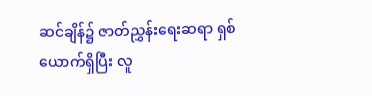ဆင်ချိန်၌ ဇာတ်ညွှန်းရေးဆရာ ရှစ်ယောက်ရှိပြီး လူ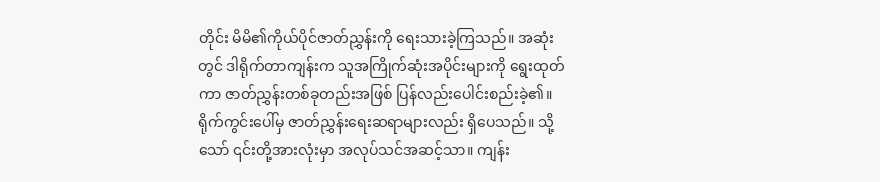တိုင်း မိမိ၏ကိုယ်ပိုင်ဇာတ်ညွှန်းကို ရေးသားခဲ့ကြသည်။ အဆုံးတွင် ဒါရိုက်တာကျန်းက သူအကြိုက်ဆုံးအပိုင်းများကို ရွေးထုတ်ကာ ဇာတ်ညွှန်းတစ်ခုတည်းအဖြစ် ပြန်လည်းပေါင်းစည်းခဲ့၏။ ရိုက်ကွင်းပေါ်မှ ဇာတ်ညွှန်းရေးဆရာများလည်း ရှိပေသည်။ သို့သော် ၎င်းတို့အားလုံးမှာ အလုပ်သင်အဆင့်သာ။ ကျန်း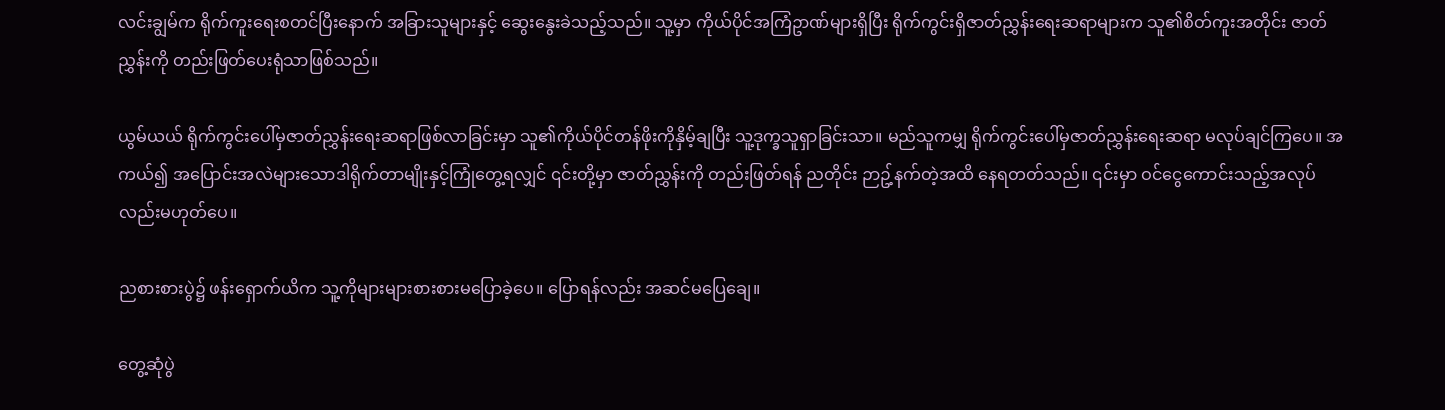လင်းချွမ်က ရိုက်ကူးရေးစတင်ပြီးနောက် အခြားသူများနှင့် ဆွေးနွေးခဲသည့်သည်။ သူ့မှာ ကိုယ်ပိုင်အကြံဥာဏ်များရှိပြီး ရိုက်ကွင်းရှိဇာတ်ညွှန်းရေးဆရာများက သူ၏စိတ်ကူးအတိုင်း ဇာတ်ညွှန်းကို တည်းဖြတ်ပေးရုံသာဖြစ်သည်။

ယွမ်ယယ် ရိုက်ကွင်းပေါ်မှဇာတ်ညွှန်းရေးဆရာဖြစ်လာခြင်းမှာ သူ၏ကိုယ်ပိုင်တန်ဖိုးကိုနှိမ့်ချပြီး သူ့ဒုက္ခသူရှာခြင်းသာ။ မည်သူကမျှ ရိုက်ကွင်းပေါ်မှဇာတ်ညွှန်းရေးဆရာ မလုပ်ချင်ကြပေ။ အကယ်၍ အပြောင်းအလဲများသောဒါရိုက်တာမျိုးနှင့်ကြုံတွေ့ရလျှင် ၎င်းတို့မှာ ဇာတ်ညွှန်းကို တည်းဖြတ်ရန် ညတိုင်း ဉာဥ့်နက်တဲ့အထိ နေရတတ်သည်။ ၎င်းမှာ ဝင်ငွေကောင်းသည့်အလုပ်လည်းမဟုတ်ပေ။

ညစားစားပွဲ၌ ဖန်းရှောက်ယိက သူ့ကိုများများစားစားမပြောခဲ့ပေ။ ပြောရန်လည်း အဆင်မပြေချေ။

တွေ့ဆုံပွဲ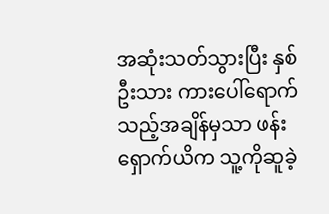အဆုံးသတ်သွားပြီး နှစ်ဦးသား ကားပေါ်ရောက်သည့်အချိန်မှသာ ဖန်းရှောက်ယိက သူ့ကိုဆူခဲ့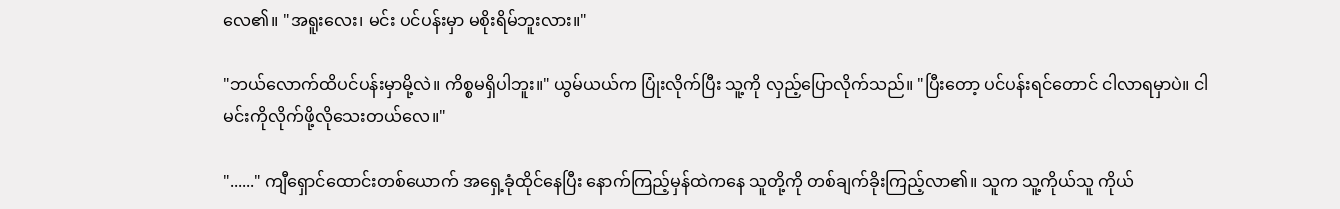လေ၏။ "အရူးလေး၊ မင်း ပင်ပန်းမှာ မစိုးရိမ်ဘူးလား။"

"ဘယ်လောက်ထိပင်ပန်းမှာမို့လဲ။ ကိစ္စမရှိပါဘူး။" ယွမ်ယယ်က ပြုံးလိုက်ပြီး သူ့ကို လှည့်ပြောလိုက်သည်။ "ပြီးတော့ ပင်ပန်းရင်တောင် ငါလာရမှာပဲ။ ငါ မင်းကိုလိုက်ဖို့လိုသေးတယ်လေ။"

"......" ကျီရှောင်ထောင်းတစ်ယောက် အရှေ့ခုံထိုင်နေပြီး နောက်ကြည့်မှန်ထဲကနေ သူတို့ကို တစ်ချက်ခိုးကြည့်လာ၏။ သူက သူ့ကိုယ်သူ ကိုယ်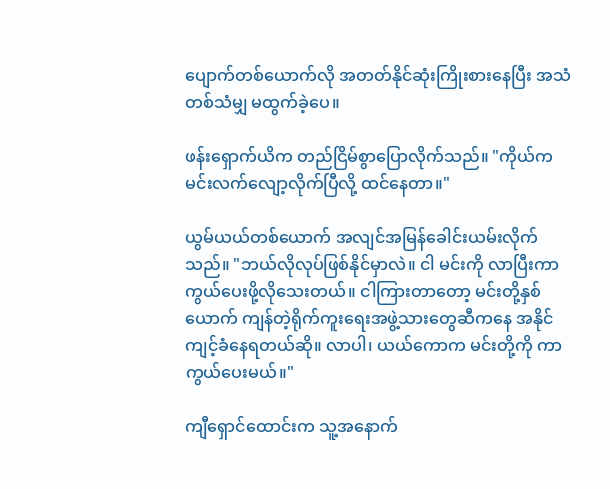ပျောက်တစ်ယောက်လို အတတ်နိုင်ဆုံးကြိုးစားနေပြီး အသံတစ်သံမျှ မထွက်ခဲ့ပေ။

ဖန်းရှောက်ယိက တည်ငြိမ်စွာပြောလိုက်သည်။ "ကိုယ်က မင်းလက်လျော့လိုက်ပြီလို့ ထင်နေတာ။"

ယွမ်ယယ်တစ်ယောက် အလျင်အမြန်ခေါင်းယမ်းလိုက်သည်။ "ဘယ်လိုလုပ်ဖြစ်နိုင်မှာလဲ။ ငါ မင်းကို လာပြီးကာကွယ်ပေးဖို့လိုသေးတယ်။ ငါကြားတာတော့ မင်းတို့နှစ်ယောက် ကျန်တဲ့ရိုက်ကူးရေးအဖွဲ့သားတွေဆီကနေ အနိုင်ကျင့်ခံနေရတယ်ဆို။ လာပါ၊ ယယ်ကောက မင်းတို့ကို ကာကွယ်ပေးမယ်။"

ကျီရှောင်ထောင်းက သူ့အနောက်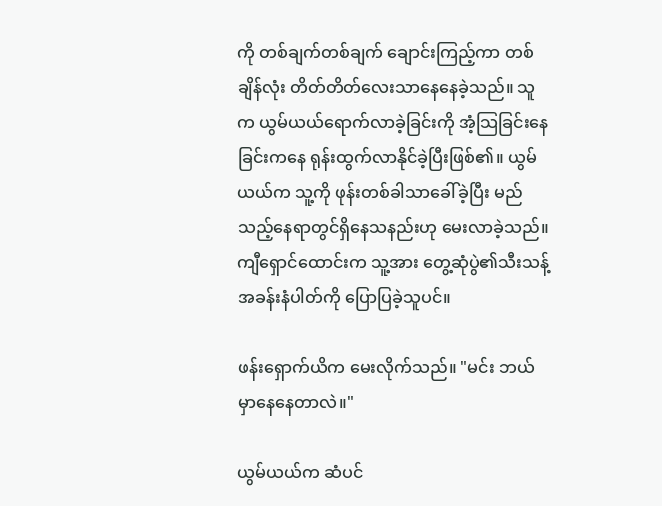ကို တစ်ချက်တစ်ချက် ချောင်းကြည့်ကာ တစ်ချိန်လုံး တိတ်တိတ်လေးသာနေနေခဲ့သည်။ သူက ယွမ်ယယ်ရောက်လာခဲ့ခြင်းကို အံ့သြခြင်းနေခြင်းကနေ ရုန်းထွက်လာနိုင်ခဲ့ပြီးဖြစ်၏။ ယွမ်ယယ်က သူ့ကို ဖုန်းတစ်ခါသာခေါ်ခဲ့ပြီး မည်သည့်နေရာတွင်ရှိနေသနည်းဟု မေးလာခဲ့သည်။ ကျီရှောင်ထောင်းက သူ့အား တွေ့ဆုံပွဲ၏သီးသန့်အခန်းနံပါတ်ကို ပြောပြခဲ့သူပင်။

ဖန်းရှောက်ယိက မေးလိုက်သည်။ "မင်း ဘယ်မှာနေနေတာလဲ။"

ယွမ်ယယ်က ဆံပင်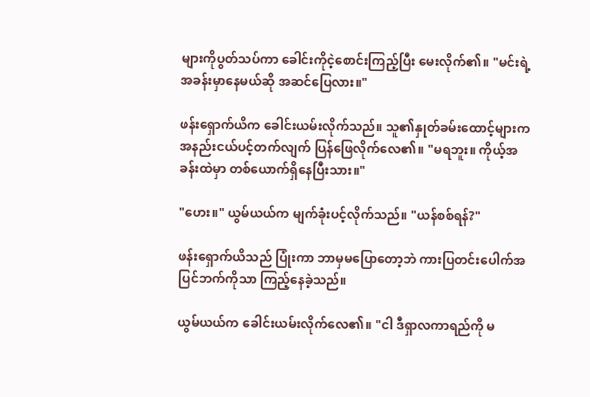များကိုပွတ်သပ်ကာ ခေါင်းကိုငဲ့စောင်းကြည့်ပြီး မေးလိုက်၏။ "မင်းရဲ့အခန်းမှာနေမယ်ဆို အဆင်ပြေလား။"

ဖန်းရှောက်ယိက ခေါင်းယမ်းလိုက်သည်။ သူ၏နှုတ်ခမ်းထောင့်များက အနည်းငယ်ပင့်တက်လျက် ပြန်ဖြေလိုက်လေ၏။ "မရဘူး။ ကိုယ့်အခန်းထဲမှာ တစ်ယောက်ရှိနေပြီးသား။"

"ဟေး။" ယွမ်ယယ်က မျက်ခုံးပင့်လိုက်သည်။ "ယန်စစ်ရန်?"

ဖန်းရှောက်ယိသည် ပြုံးကာ ဘာမှမပြောတော့ဘဲ ကားပြတင်းပေါက်အပြင်ဘက်ကိုသာ ကြည့်နေခဲ့သည်။

ယွမ်ယယ်က ခေါင်းယမ်းလိုက်လေ၏။ "ငါ ဒီရှာလကာရည်ကို မ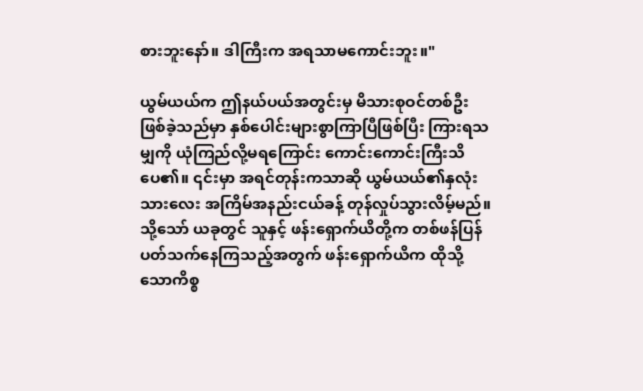စားဘူးနော်။ ဒါကြီးက အရသာမကောင်းဘူး။"

ယွမ်ယယ်က ဤနယ်ပယ်အတွင်းမှ မိသားစုဝင်တစ်ဦးဖြစ်ခဲ့သည်မှာ နှစ်ပေါင်းများစွာကြာပြီဖြစ်ပြီး ကြားရသမျှကို ယုံကြည်လို့မရကြောင်း ကောင်းကောင်းကြီးသိပေ၏။ ၎င်းမှာ အရင်တုန်းကသာဆို ယွမ်ယယ်၏နှလုံးသားလေး အကြိမ်အနည်းငယ်ခန့် တုန်လှုပ်သွားလိမ့်မည်။ သို့သော် ယခုတွင် သူနှင့် ဖန်းရှောက်ယိတို့က တစ်ဖန်ပြန်ပတ်သက်နေကြသည့်အတွက် ဖန်းရှောက်ယိက ထိုသို့သောကိစ္စ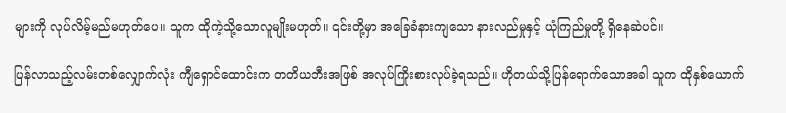များကို လုပ်လိမ့်မည်မဟုတ်ပေ။ သူက ထိုကဲ့သို့သောလူမျိုးမဟုတ်။ ၎င်းတို့မှာ အခြေခံနားကျသော နားလည်မှုနှင့် ယုံကြည်မှုတို့ ရှိနေဆဲပင်။

ပြန်လာသည့်လမ်းတစ်လျှောက်လုံး ကျီရှောင်ထောင်းက တတိယဘီးအဖြစ် အလုပ်ကြိုးစားလုပ်ခဲ့ရသည်။ ဟိုတယ်သို့ပြန်ရောက်သောအခါ သူက ထိုနှစ်ယောက်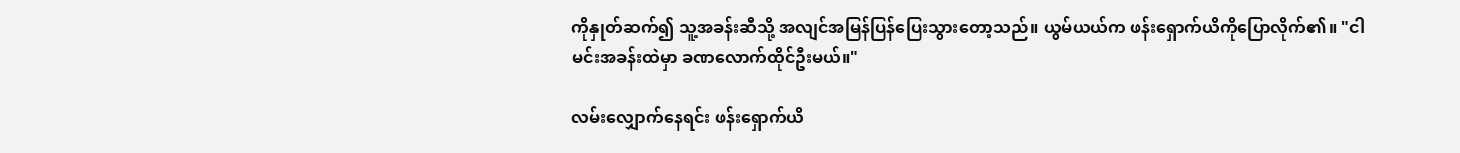ကိုနှုတ်ဆက်၍ သူ့အခန်းဆီသို့ အလျင်အမြန်ပြန်ပြေးသွားတော့သည်။ ယွမ်ယယ်က ဖန်းရှောက်ယိကိုပြောလိုက်၏။ "ငါ မင်းအခန်းထဲမှာ ခဏလောက်ထိုင်ဦးမယ်။"

လမ်းလျှောက်နေရင်း ဖန်းရှောက်ယိ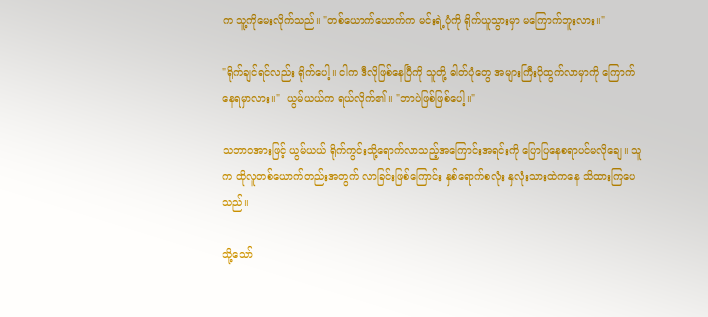က သူ့ကိုမေးလိုက်သည်။ "တစ်ယောက်ယောက်က မင်းရဲ့ပုံကို ရိုက်ယူသွားမှာ မကြောက်ဘူးလား။"

"ရိုက်ချင်ရင်လည်း ရိုက်ပေါ့။ ငါက ဒီလိုဖြစ်နေပြီကို သူတို့ ဓါတ်ပုံတွေ အများကြီးပိုထွက်လာမှာကို ကြောက်နေရမှာလား။"  ယွမ်ယယ်က ရယ်လိုက်၏။ "ဘာပဲဖြစ်ဖြစ်ပေါ့။"

သဘာဝအားဖြင့် ယွမ်ယယ် ရိုက်ကွင်းသို့ရောက်လာသည့်အကြောင်းအရင်းကို ပြောပြနေစရာပင်မလိုချေ။ သူက ထိုလူတစ်ယောက်တည်းအတွက် လာခြင်းဖြစ်ကြောင်း နှစ်ရောက်စလုံး နှလုံးသားထဲကနေ သိထားကြပေသည်။

သို့သော်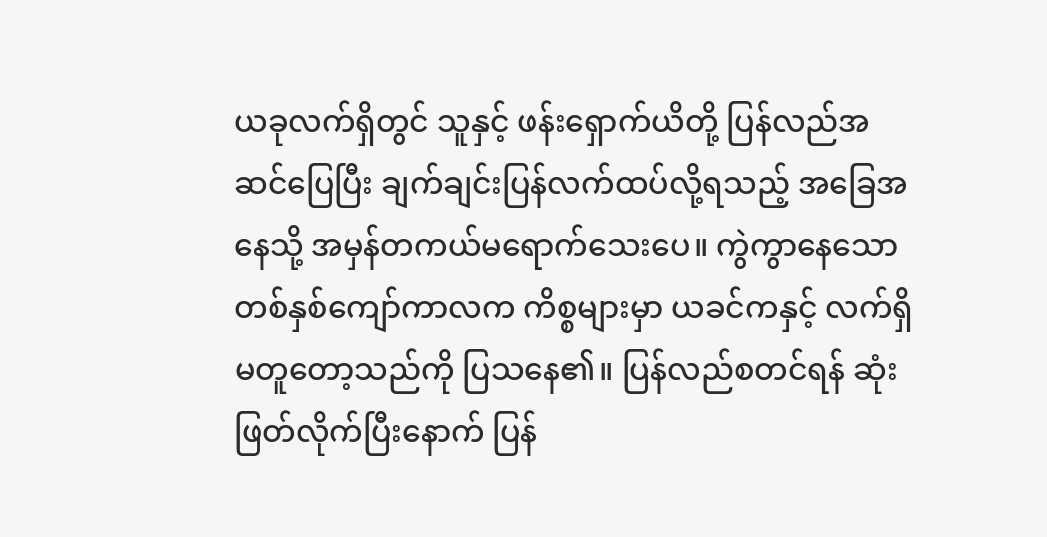ယခုလက်ရှိတွင် သူနှင့် ဖန်းရှောက်ယိတို့ ပြန်လည်အဆင်ပြေပြီး ချက်ချင်းပြန်လက်ထပ်လို့ရသည့် အခြေအနေသို့ အမှန်တကယ်မရောက်သေးပေ။ ကွဲကွာနေသောတစ်နှစ်ကျော်ကာလက ကိစ္စများမှာ ယခင်ကနှင့် လက်ရှိမတူတော့သည်ကို ပြသနေ၏။ ပြန်လည်စတင်ရန် ဆုံးဖြတ်လိုက်ပြီးနောက် ပြန်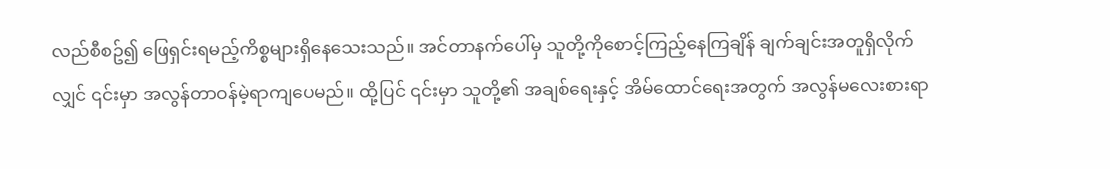လည်စီစဥ်၍ ဖြေရှင်းရမည့်ကိစ္စများရှိနေသေးသည်။ အင်တာနက်ပေါ်မှ သူတို့ကိုစောင့်ကြည့်နေကြချိန် ချက်ချင်းအတူရှိလိုက်လျှင် ၎င်းမှာ အလွန်တာဝန်မဲ့ရာကျပေမည်။ ထို့ပြင် ၎င်းမှာ သူတို့၏ အချစ်ရေးနှင့် အိမ်ထောင်ရေးအတွက် အလွန်မလေးစားရာ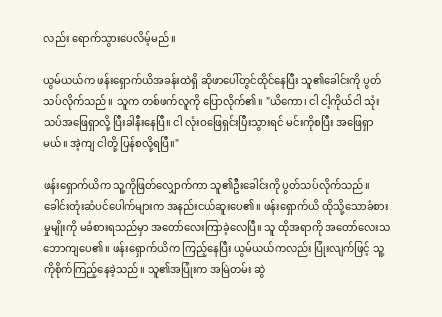လည်း ရောက်သွားပေလိမ့်မည်။

ယွမ်ယယ်က ဖန်းရှောက်ယိအခန်းထဲရှိ ဆိုဖာပေါ်တွင်ထိုင်နေပြီး သူ၏ခေါင်းကို ပွတ်သပ်လိုက်သည်။ သူက တစ်ဖက်လူကို ပြောလိုက်၏။ "ယိကော၊ ငါ ငါ့ကိုယ်ငါ သုံးသပ်အဖြေရှာလို့ ပြီးခါနီးနေပြီ။ ငါ လုံးဝဖြေရှင်းပြီးသွားရင် မင်းကိုစပြီး အဖြေရှာမယ်။ အဲ့ကျ ငါတို့ ပြန်စလို့ရပြီ။"

ဖန်းရှောက်ယိက သူ့ကိုဖြတ်လျှောက်ကာ သူ၏ဦးခေါင်းကို ပွတ်သပ်လိုက်သည်။ ခေါင်းတုံးဆံပင်ပေါက်များက အနည်းငယ်ဆူးပေ၏။ ဖန်းရှောက်ယိ ထိုသို့သောခံစားမှုမျိုးကို မခံစားရသည်မှာ အတော်လေးကြာခဲ့လေပြီ။ သူ ထိုအရာကို အတော်လေးသဘောကျပေ၏။ ဖန်းရှောက်ယိက ကြည့်နေပြီး ယွမ်ယယ်ကလည်း ပြုံးလျက်ဖြင့် သူ့ကိုစိုက်ကြည့်နေခဲ့သည်။ သူ၏အပြုံးက အမြဲတမ်း ဆွဲ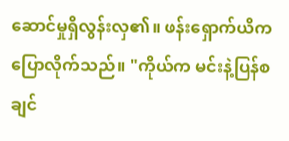ဆောင်မှုရှိလွန်းလှ၏။ ဖန်းရှောက်ယိက ပြောလိုက်သည်။ "ကိုယ်က မင်းနဲ့ပြန်စချင်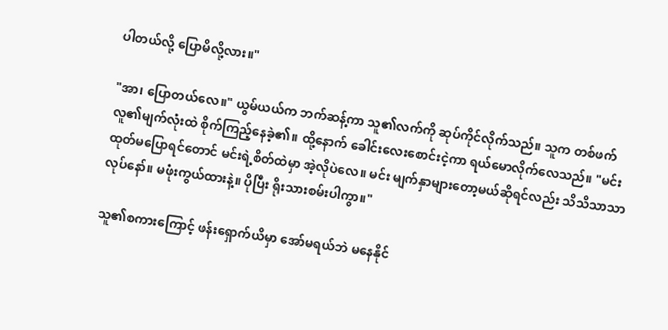ပါတယ်လို့ ပြောမိလို့လား။"

"အာ၊ ပြောတယ်လေ။" ယွမ်ယယ်က ဘက်ဆန့်ကာ သူ၏လက်ကို ဆုပ်ကိုင်လိုက်သည်။ သူက တစ်ဖက်လူ၏မျက်လုံးထဲ စိုက်ကြည့်နေခဲ့၏။ ထို့နောက် ခေါင်းလေးစောင်းငဲ့ကာ ရယ်မောလိုက်လေသည်။ "မင်း ထုတ်မပြောရင်တောင် မင်းရဲ့စိတ်ထဲမှာ အဲ့လိုပဲလေ။ မင်း မျက်နှာများတော့မယ်ဆိုရင်လည်း သိသိသာသာလုပ်နော်။ မဖုံးကွယ်ထားနဲ့။ ပိုပြီး ရိုးသားစမ်းပါကွာ။"

သူ၏စကားကြောင့် ဖန်းရှောက်ယိမှာ အော်မရယ်ဘဲ မနေနိုင်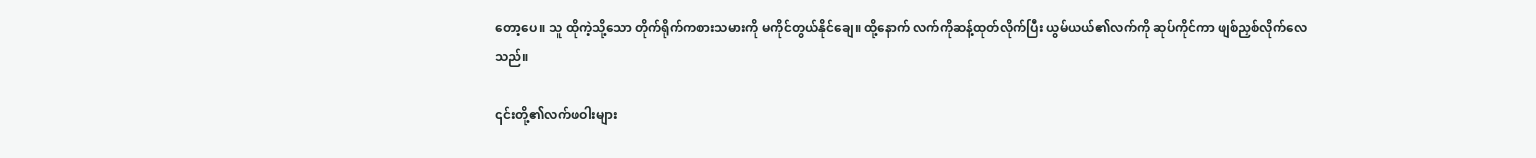တော့ပေ။ သူ ထိုကဲ့သို့သော တိုက်ရိုက်ကစားသမားကို မကိုင်တွယ်နိုင်ချေ။ ထို့နောက် လက်ကိုဆန့်ထုတ်လိုက်ပြီး ယွမ်ယယ်၏လက်ကို ဆုပ်ကိုင်ကာ ဖျစ်ညှစ်လိုက်လေသည်။

၎င်းတို့၏လက်ဖဝါးများ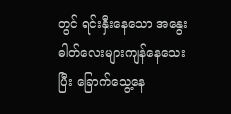တွင် ရင်းနှီးနေသော အနွေးဓါတ်လေးများကျန်နေသေးပြီး ခြောက်သွေ့နေ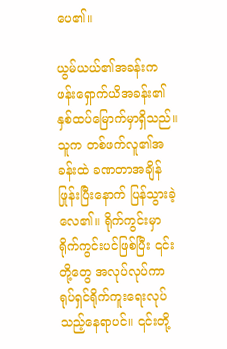ပေ၏။

ယွမ်ယယ်၏အခန်းက ဖန်းရှောက်ယိအခန်း၏ နှစ်ထပ်မြောက်မှာရှိသည်။ သူက တစ်ဖက်လူ၏အခန်းထဲ ခဏတာအချိန်ဖြုန်းပြီးနောက် ပြန်သွားခဲ့လေ၏။ ရိုက်ကွင်းမှာ ရိုက်ကွင်းပင်ဖြစ်ပြီး ၎င်းတို့တွေ အလုပ်လုပ်ကာ ရုပ်ရှင်ရိုက်ကူးရေးလုပ်သည့်နေရာပင်။ ၎င်းတို့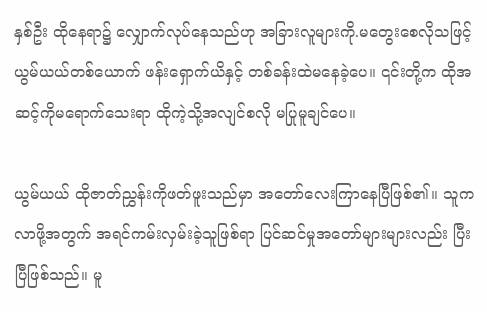နှစ်ဦး ထိုနေရာ၌ လျှောက်လုပ်နေသည်ဟု အခြားလူများကို.မတွေးစေလိုသဖြင့် ယွမ်ယယ်တစ်ယောက် ဖန်းရှောက်ယိနှင့် တစ်ခန်းထဲမနေခဲ့ပေ။ ၎င်းတို့က ထိုအဆင့်ကိုမရောက်သေးရာ ထိုကဲ့သို့အလျင်စလို မပြုမူချင်ပေ။

ယွမ်ယယ် ထိုဇာတ်ညွှန်းကိုဖတ်ဖူးသည်မှာ အတော်လေးကြာနေပြီဖြစ်၏။ သူက လာဖို့အတွက် အရင်ကမ်းလှမ်းခဲ့သူဖြစ်ရာ ပြင်ဆင်မှုအတော်များများလည်း ပြီးပြီဖြစ်သည်။ မူ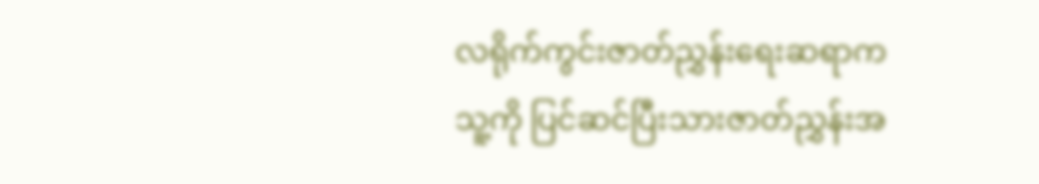လရိုက်ကွင်းဇာတ်ညွှန်းရေးဆရာက သူ့ကို ပြင်ဆင်ပြီးသားဇာတ်ညွှန်းအ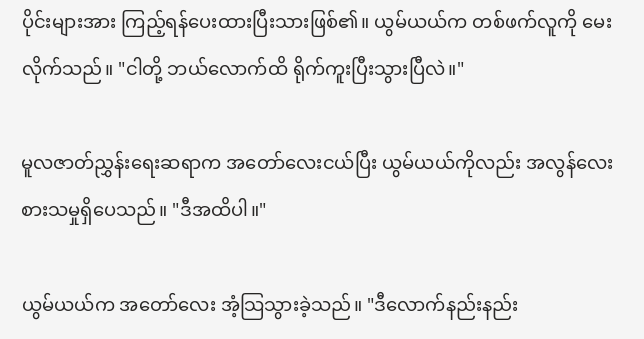ပိုင်းများအား ကြည့်ရန်ပေးထားပြီးသားဖြစ်၏။ ယွမ်ယယ်က တစ်ဖက်လူကို မေးလိုက်သည်။ "ငါတို့ ဘယ်လောက်ထိ ရိုက်ကူးပြီးသွားပြီလဲ။"

မူလဇာတ်ညွှန်းရေးဆရာက အတော်လေးငယ်ပြီး ယွမ်ယယ်ကိုလည်း အလွန်လေးစားသမှုရှိပေသည်။ "ဒီအထိပါ။"

ယွမ်ယယ်က အတော်လေး အံ့သြသွားခဲ့သည်။ "ဒီလောက်နည်းနည်း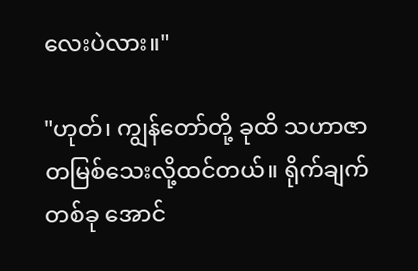လေးပဲလား။"

"ဟုတ်၊ ကျွန်တော်တို့ ခုထိ သဟာဇာတမြစ်သေးလို့ထင်တယ်။ ရိုက်ချက်တစ်ခု အောင်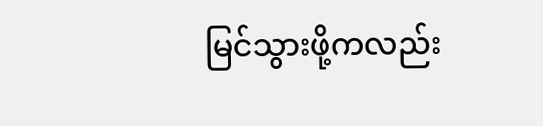မြင်သွားဖို့ကလည်း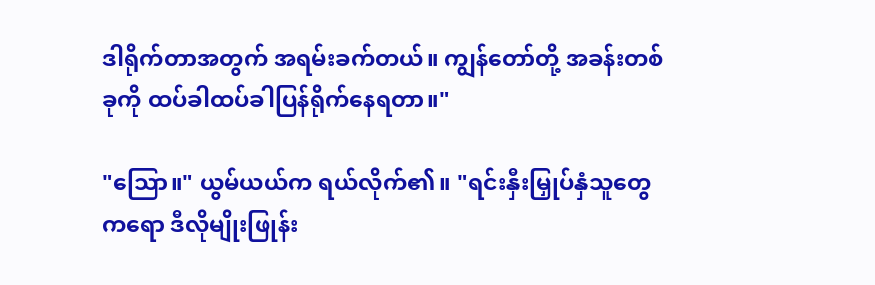ဒါရိုက်တာအတွက် အရမ်းခက်တယ်။ ကျွန်တော်တို့ အခန်းတစ်ခုကို ထပ်ခါထပ်ခါပြန်ရိုက်နေရတာ။"

"သြော။" ယွမ်ယယ်က ရယ်လိုက်၏။ "ရင်းနှီးမြှုပ်နှံသူတွေကရော ဒီလိုမျိုးဖြုန်း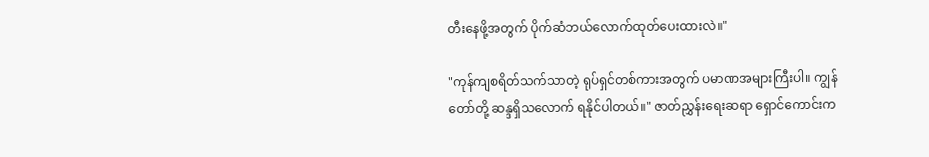တီးနေဖို့အတွက် ပိုက်ဆံဘယ်လောက်ထုတ်ပေးထားလဲ။"

"ကုန်ကျစရိတ်သက်သာတဲ့ ရုပ်ရှင်တစ်ကားအတွက် ပမာဏအများကြီးပါ။ ကျွန်တော်တို့ ဆန္ဒရှိသလောက် ရနိုင်ပါတယ်။" ဇာတ်ညွှန်းရေးဆရာ ရှောင်ကောင်းက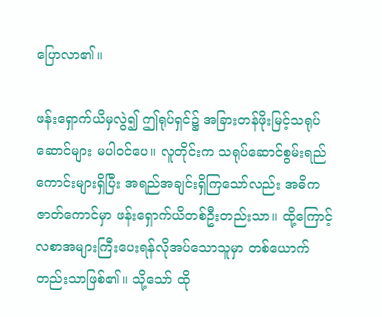ပြောလာ၏။

ဖန်းရှောက်ယိမှလွဲ၍ ဤရုပ်ရှင်၌ အခြားတန်ဖိုးမြင့်သရုပ်ဆောင်များ မပါဝင်ပေ။ လူတိုင်းက သရုပ်ဆောင်စွမ်းရည်ကောင်းများရှိပြီး အရည်အချင်းရှိကြသော်လည်း အဓိကဇာတ်ကောင်မှာ ဖန်းရှောက်ယိတစ်ဦးတည်းသာ။ ထို့ကြောင့် လစာအများကြီးပေးရန်လိုအပ်သောသူမှာ တစ်ယောက်တည်းသာဖြစ်၏။ သို့သော် ထို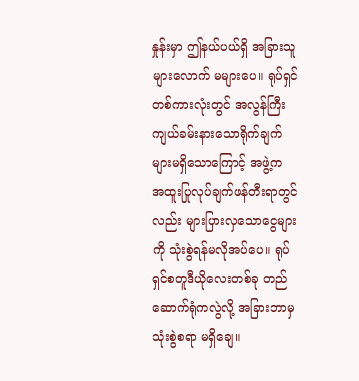နှုန်းမှာ ဤနယ်ပယ်ရှိ အခြားသူများလောက် မများပေ။ ရုပ်ရှင်တစ်ကားလုံးတွင် အလွန်ကြီးကျယ်ခမ်းနားသောရိုက်ချက်များမရှိသောကြောင့် အဖွဲ့က အထူးပြုလုပ်ချက်ဖန်တီးရာတွင်လည်း များပြားလှသောငွေများကို သုံးစွဲရန်မလိုအပ်ပေ။ ရုပ်ရှင်စတူဒီယိုလေးတစ်ခု တည်ဆောက်ရုံကလွဲလို့ အခြားဘာမှ သုံးစွဲစရာ မရှိချေ။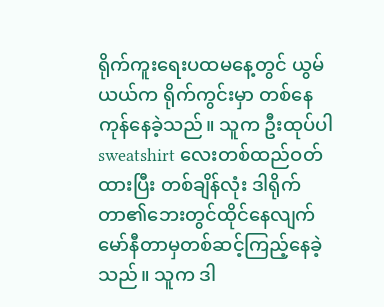ရိုက်ကူးရေးပထမနေ့တွင် ယွမ်ယယ်က ရိုက်ကွင်းမှာ တစ်နေကုန်နေခဲ့သည်။ သူက ဦးထုပ်ပါ sweatshirt လေးတစ်ထည်ဝတ်ထားပြီး တစ်ချိန်လုံး ဒါရိုက်တာ၏ဘေးတွင်ထိုင်နေလျက် မော်နီတာမှတစ်ဆင့်ကြည့်နေခဲ့သည်။ သူက ဒါ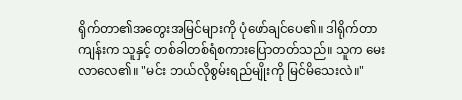ရိုက်တာ၏အတွေးအမြင်များကို ပုံဖော်ချင်ပေ၏။ ဒါရိုက်တာကျန်းက သူနှင့် တစ်ခါတစ်ရံစကားပြောတတ်သည်။ သူက မေးလာလေ၏။ "မင်း ဘယ်လိုစွမ်းရည်မျိုးကို မြင်မိသေးလဲ။"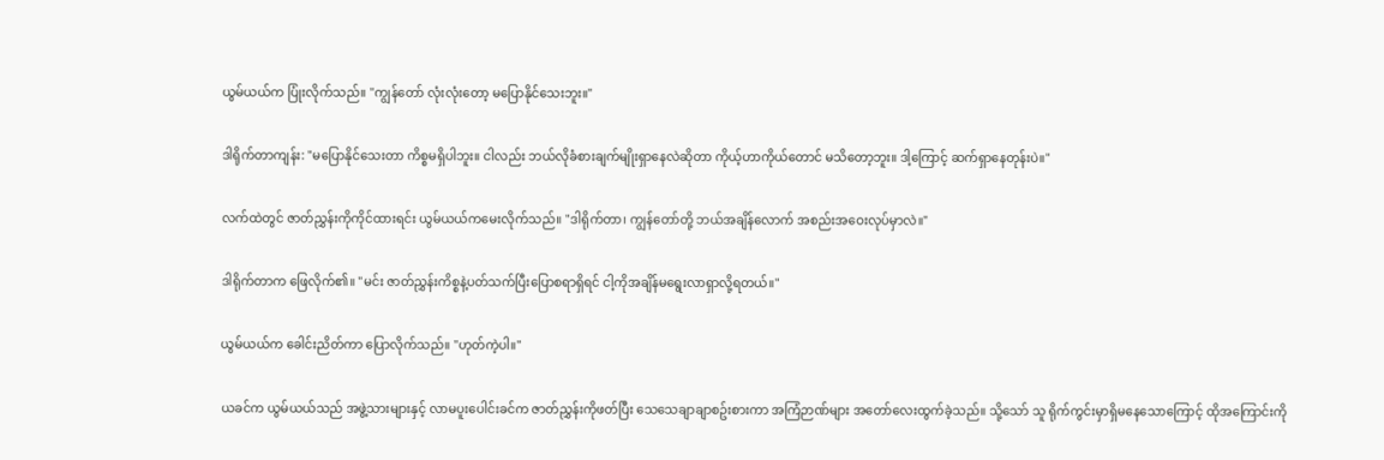ယွမ်ယယ်က ပြုံးလိုက်သည်။ "ကျွန်တော် လုံးလုံးတော့ မပြောနိုင်သေးဘူး။"

ဒါရိုက်တာကျန်း: "မပြောနိုင်သေးတာ ကိစ္စမရှိပါဘူး။ ငါလည်း ဘယ်လိုခံစားချက်မျိုးရှာနေလဲဆိုတာ ကိုယ့်ဟာကိုယ်တောင် မသိတော့ဘူး။ ဒါ့ကြောင့် ဆက်ရှာနေတုန်းပဲ။"

လက်ထဲတွင် ဇာတ်ညွှန်းကိုကိုင်ထားရင်း ယွမ်ယယ်ကမေးလိုက်သည်။ "ဒါရိုက်တာ၊ ကျွန်တော်တို့ ဘယ်အချိန်လောက် အစည်းအဝေးလုပ်မှာလဲ။"

ဒါရိုက်တာက ဖြေလိုက်၏။ "မင်း ဇာတ်ညွှန်းကိစ္စနဲ့ပတ်သက်ပြီးပြောစရာရှိရင် ငါ့ကိုအချိန်မရွေးလာရှာလို့ရတယ်။"

ယွမ်ယယ်က ခေါင်းညိတ်ကာ ပြောလိုက်သည်။ "ဟုတ်ကဲ့ပါ။"

ယခင်က ယွမ်ယယ်သည် အဖွဲ့သားများနှင့် လာမပူးပေါင်းခင်က ဇာတ်ညွှန်းကိုဖတ်ပြီး သေသေချာချာစဥ်းစားကာ အကြံဉာဏ်များ အတော်လေးထွက်ခဲ့သည်။ သို့သော် သူ ရိုက်ကွင်းမှာရှိမနေသောကြောင့် ထိုအကြောင်းကို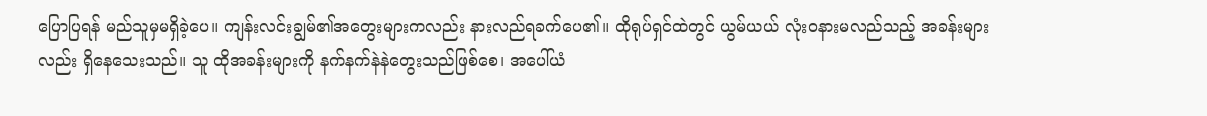ပြောပြရန် မည်သူမှမရှိခဲ့ပေ။ ကျန်းလင်းချွမ်၏အတွေးများကလည်း နားလည်ရခက်ပေ၏။ ထိုရုပ်ရှင်ထဲတွင် ယွမ်ယယ် လုံးဝနားမလည်သည့် အခန်းများလည်း ရှိနေသေးသည်။ သူ ထိုအခန်းများကို နက်နက်နဲနဲတွေးသည်ဖြစ်စေ၊ အပေါ်ယံ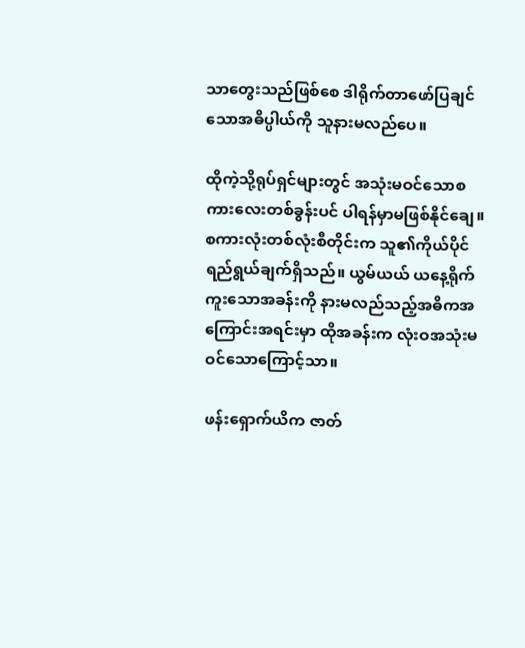သာတွေးသည်ဖြစ်စေ ဒါရိုက်တာဖော်ပြချင်သောအဓိပ္ပါယ်ကို သူနားမလည်ပေ။

ထိုကဲ့သို့ရုပ်ရှင်များတွင် အသုံးမဝင်သောစကားလေးတစ်ခွန်းပင် ပါရန်မှာမဖြစ်နိုင်ချေ။ စကားလုံးတစ်လုံးစီတိုင်းက သူ၏ကိုယ်ပိုင်ရည်ရွယ်ချက်ရှိသည်။ ယွမ်ယယ် ယနေ့ရိုက်ကူးသောအခန်းကို နားမလည်သည့်အဓိကအကြောင်းအရင်းမှာ ထိုအခန်းက လုံးဝအသုံးမဝင်သောကြောင့်သာ။

ဖန်းရှောက်ယိက ဇာတ်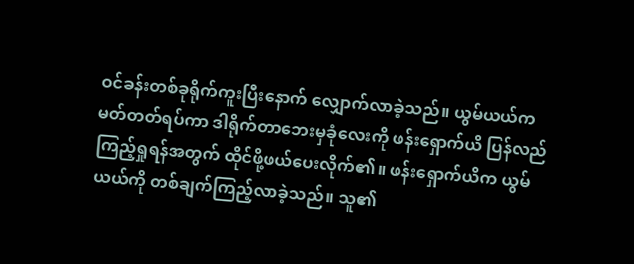ဝင်ခန်းတစ်ခုရိုက်ကူးပြီးနောက် လျှောက်လာခဲ့သည်။ ယွမ်ယယ်က မတ်တတ်ရပ်ကာ ဒါရိုက်တာဘေးမှခုံလေးကို ဖန်းရှောက်ယိ ပြန်လည်ကြည့်ရှုရန်အတွက် ထိုင်ဖို့ဖယ်ပေးလိုက်၏။ ဖန်းရှောက်ယိက ယွမ်ယယ်ကို တစ်ချက်ကြည့်လာခဲ့သည်။ သူ၏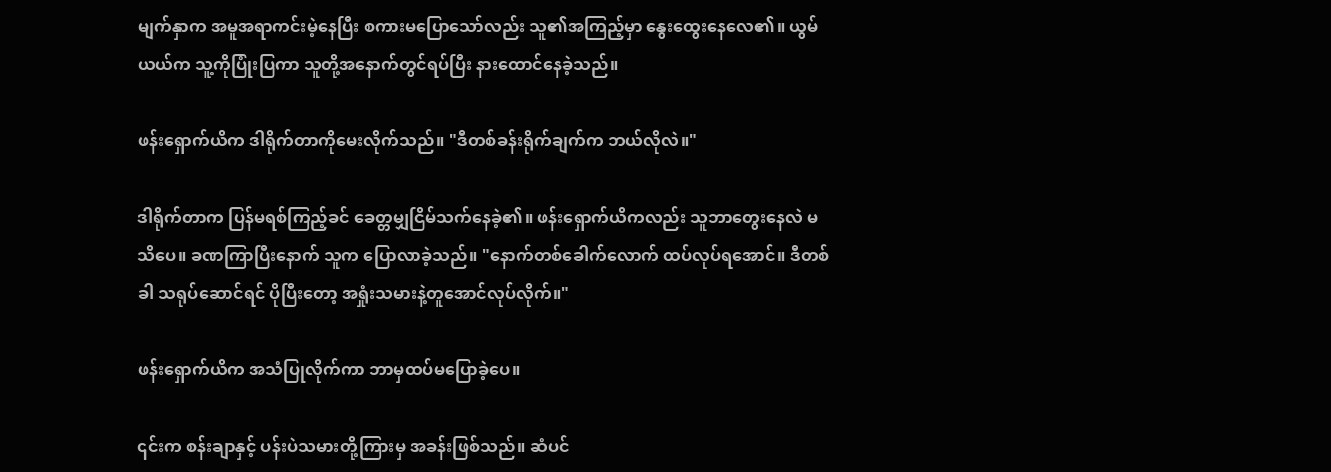မျက်နှာက အမူအရာကင်းမဲ့နေပြီး စကားမပြောသော်လည်း သူ၏အကြည့်မှာ နွေးထွေးနေလေ၏။ ယွမ်ယယ်က သူ့ကိုပြုံးပြကာ သူတို့အနောက်တွင်ရပ်ပြီး နားထောင်နေခဲ့သည်။

ဖန်းရှောက်ယိက ဒါရိုက်တာကိုမေးလိုက်သည်။ "ဒီတစ်ခန်းရိုက်ချက်က ဘယ်လိုလဲ။"

ဒါရိုက်တာက ပြန်မရစ်ကြည့်ခင် ခေတ္တမျှငြိမ်သက်နေခဲ့၏။ ဖန်းရှောက်ယိကလည်း သူဘာတွေးနေလဲ မသိပေ။ ခဏကြာပြီးနောက် သူက ပြောလာခဲ့သည်။ "နောက်တစ်ခေါက်လောက် ထပ်လုပ်ရအောင်။ ဒီတစ်ခါ သရုပ်ဆောင်ရင် ပိုပြီးတော့ အရှုံးသမားနဲ့တူအောင်လုပ်လိုက်။"

ဖန်းရှောက်ယိက အသံပြုလိုက်ကာ ဘာမှထပ်မပြောခဲ့ပေ။

၎င်းက စန်းချာနှင့် ပန်းပဲသမားတို့ကြားမှ အခန်းဖြစ်သည်။ ဆံပင်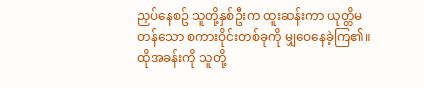ညှပ်နေစဥ် သူတို့နှစ်ဦးက ထူးဆန်းကာ ယုတ္တိမတန်သော စကားဝိုင်းတစ်ခုကို မျှဝေနေခဲ့ကြ၏။ ထိုအခန်းကို သူတို့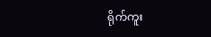ရိုက်ကူး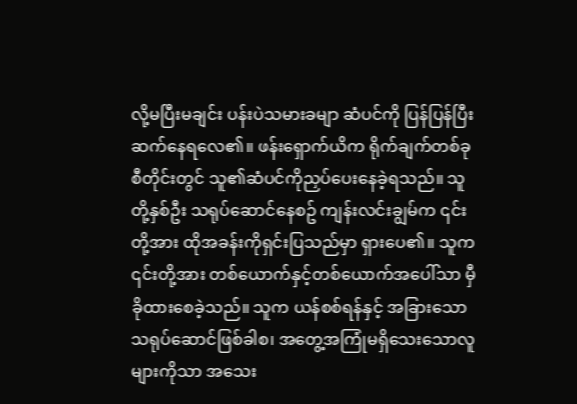လို့မပြီးမချင်း ပန်းပဲသမားခမျာ ဆံပင်ကို ပြန်ပြန်ပြီးဆက်နေရလေ၏။ ဖန်းရှောက်ယိက ရိုက်ချက်တစ်ခုစီတိုင်းတွင် သူ၏ဆံပင်ကိုညှပ်ပေးနေခဲ့ရသည်။ သူတို့နှစ်ဦး သရုပ်ဆောင်နေစဥ် ကျန်းလင်းချွမ်က ၎င်းတို့အား ထိုအခန်းကိုရှင်းပြသည်မှာ ရှားပေ၏။ သူက ၎င်းတို့အား တစ်ယောက်နှင့်တစ်ယောက်အပေါ်သာ မှီခိုထားစေခဲ့သည်။ သူက ယန်စစ်ရန်နှင့် အခြားသော သရုပ်ဆောင်ဖြစ်ခါစ၊ အတွေ့အကြုံမရှိသေးသောလူများကိုသာ အသေး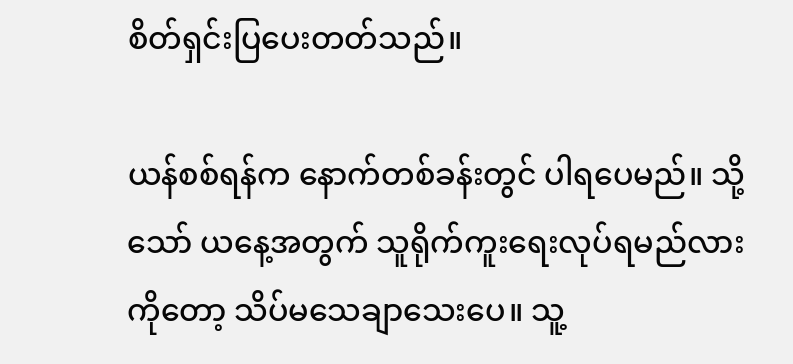စိတ်ရှင်းပြပေးတတ်သည်။

ယန်စစ်ရန်က နောက်တစ်ခန်းတွင် ပါရပေမည်။ သို့သော် ယနေ့အတွက် သူရိုက်ကူးရေးလုပ်ရမည်လားကိုတော့ သိပ်မသေချာသေးပေ။ သူ့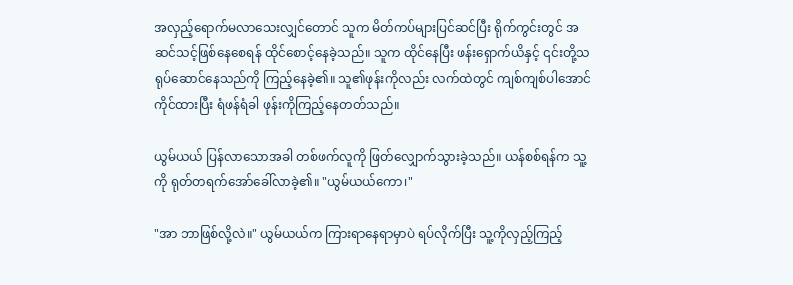အလှည့်ရောက်မလာသေးလျှင်တောင် သူက မိတ်ကပ်များပြင်ဆင်ပြီး ရိုက်ကွင်းတွင် အဆင်သင့်ဖြစ်နေစေရန် ထိုင်စောင့်နေခဲ့သည်။ သူက ထိုင်နေပြီး ဖန်းရှောက်ယိနှင့် ၎င်းတို့သရုပ်ဆောင်နေသည်ကို ကြည့်နေခဲ့၏။ သူ၏ဖုန်းကိုလည်း လက်ထဲတွင် ကျစ်ကျစ်ပါအောင်ကိုင်ထားပြီး ရံဖန်ရံခါ ဖုန်းကိုကြည့်နေတတ်သည်။

ယွမ်ယယ် ပြန်လာသောအခါ တစ်ဖက်လူကို ဖြတ်လျှောက်သွားခဲ့သည်။ ယန်စစ်ရန်က သူ့ကို ရုတ်တရက်အော်ခေါ်လာခဲ့၏။ "ယွမ်ယယ်ကော၊"

"အာ ဘာဖြစ်လို့လဲ။" ယွမ်ယယ်က ကြားရာနေရာမှာပဲ ရပ်လိုက်ပြီး သူ့ကိုလှည့်ကြည့်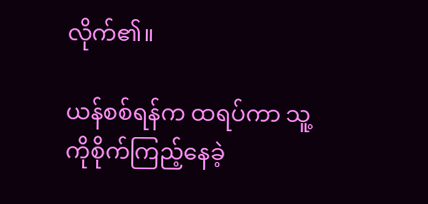လိုက်၏။

ယန်စစ်ရန်က ထရပ်ကာ သူ့ကိုစိုက်ကြည့်နေခဲ့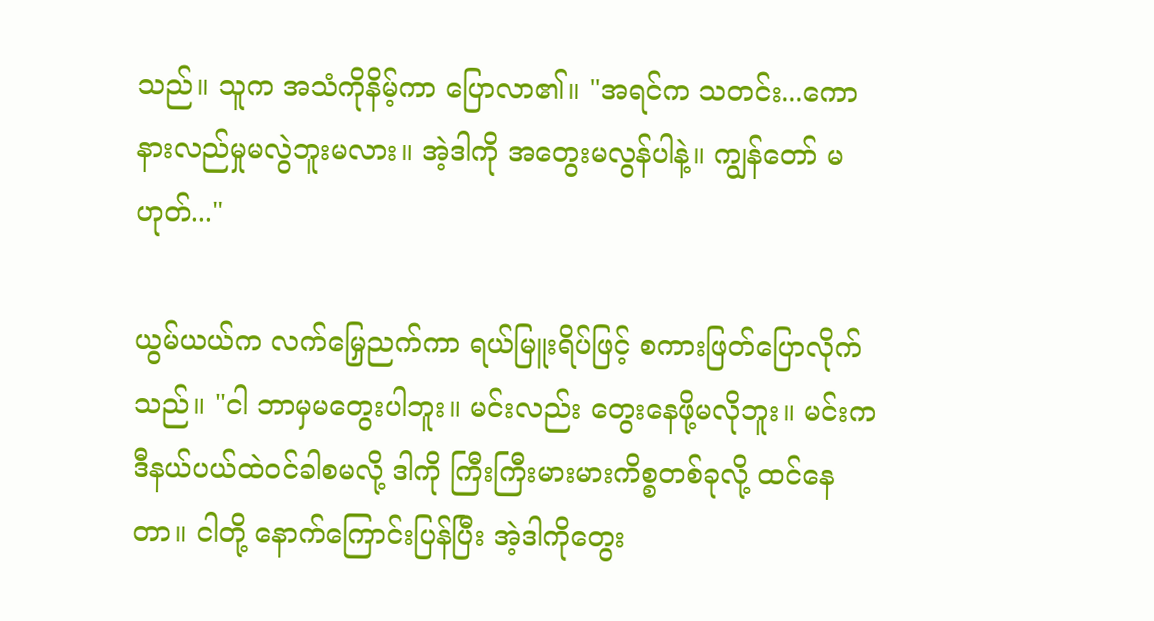သည်။ သူက အသံကိုနိမ့်ကာ ပြောလာ၏။ "အရင်က သတင်း...ကော နားလည်မှုမလွဲဘူးမလား။ အဲ့ဒါကို အတွေးမလွန်ပါနဲ့။ ကျွန်တော် မဟုတ်..."

ယွမ်ယယ်က လက်မြှေညက်ကာ ရယ်မြူးရိပ်ဖြင့် စကားဖြတ်ပြောလိုက်သည်။ "ငါ ဘာမှမတွေးပါဘူး။ မင်းလည်း တွေးနေဖို့မလိုဘူး။ မင်းက ဒီနယ်ပယ်ထဲဝင်ခါစမလို့ ဒါကို ကြီးကြီးမားမားကိစ္စတစ်ခုလို့ ထင်နေတာ။ ငါတို့ နောက်ကြောင်းပြန်ပြီး အဲ့ဒါကိုတွေး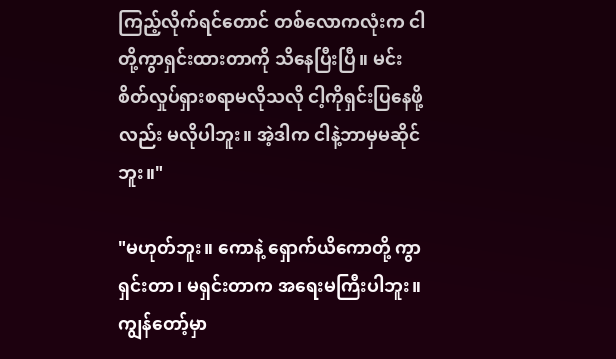ကြည့်လိုက်ရင်တောင် တစ်လောကလုံးက ငါတို့ကွာရှင်းထားတာကို သိနေပြီးပြီ။ မင်း စိတ်လှုပ်ရှားစရာမလိုသလို ငါ့ကိုရှင်းပြနေဖို့လည်း မလိုပါဘူး။ အဲ့ဒါက ငါနဲ့ဘာမှမဆိုင်ဘူး။"

"မဟုတ်ဘူး။ ကောနဲ့ ရှောက်ယိကောတို့ ကွာရှင်းတာ၊ မရှင်းတာက အရေးမကြီးပါဘူး။ ကျွန်တော့်မှာ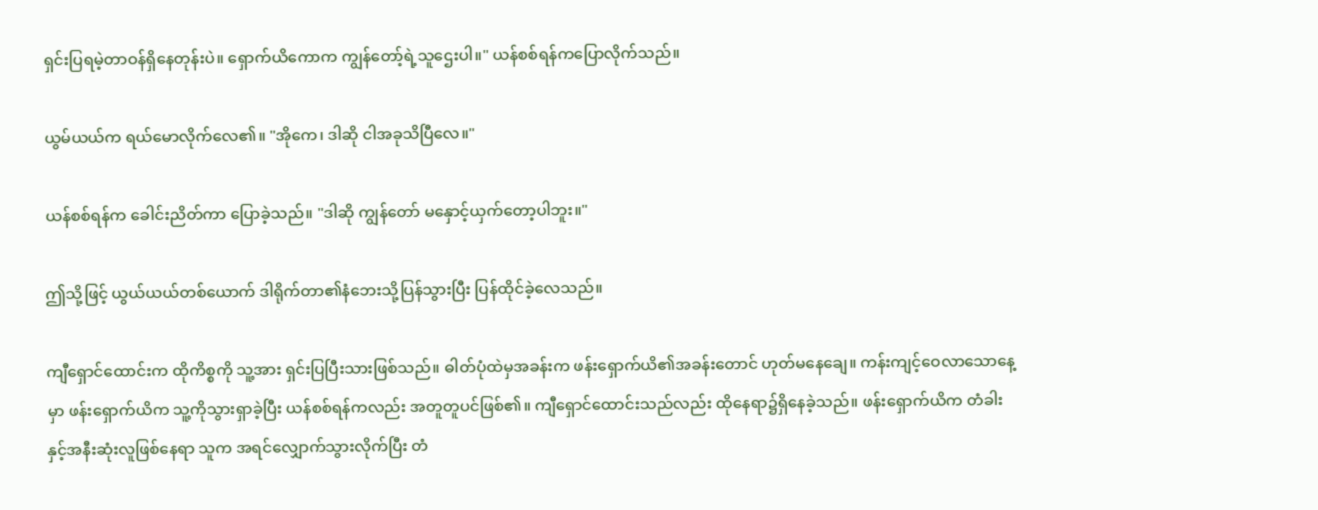ရှင်းပြရမဲ့တာဝန်ရှိနေတုန်းပဲ။ ရှောက်ယိကောက ကျွန်တော့်ရဲ့သူဌေးပါ။" ယန်စစ်ရန်ကပြောလိုက်သည်။

ယွမ်ယယ်က ရယ်မောလိုက်လေ၏။ "အိုကေ၊ ဒါဆို ငါအခုသိပြီလေ။"

ယန်စစ်ရန်က ခေါင်းညိတ်ကာ ပြောခဲ့သည်။ "ဒါဆို ကျွန်တော် မနှောင့်ယှက်တော့ပါဘူး။"

ဤသို့ဖြင့် ယွယ်ယယ်တစ်ယောက် ဒါရိုက်တာ၏နံဘေးသို့ပြန်သွားပြီး ပြန်ထိုင်ခဲ့လေသည်။

ကျီရှောင်ထောင်းက ထိုကိစ္စကို သူ့အား ရှင်းပြပြီးသားဖြစ်သည်။ ဓါတ်ပုံထဲမှအခန်းက ဖန်းရှောက်ယိ၏အခန်းတောင် ဟုတ်မနေချေ။ ကန်းကျင့်ဝေလာသောနေ့မှာ ဖန်းရှောက်ယိက သူ့ကိုသွားရှာခဲ့ပြီး ယန်စစ်ရန်ကလည်း အတူတူပင်ဖြစ်၏။ ကျီရှောင်ထောင်းသည်လည်း ထိုနေရာ၌ရှိနေခဲ့သည်။ ဖန်းရှောက်ယိက တံခါးနှင့်အနီးဆုံးလူဖြစ်နေရာ သူက အရင်လျှောက်သွားလိုက်ပြီး တံ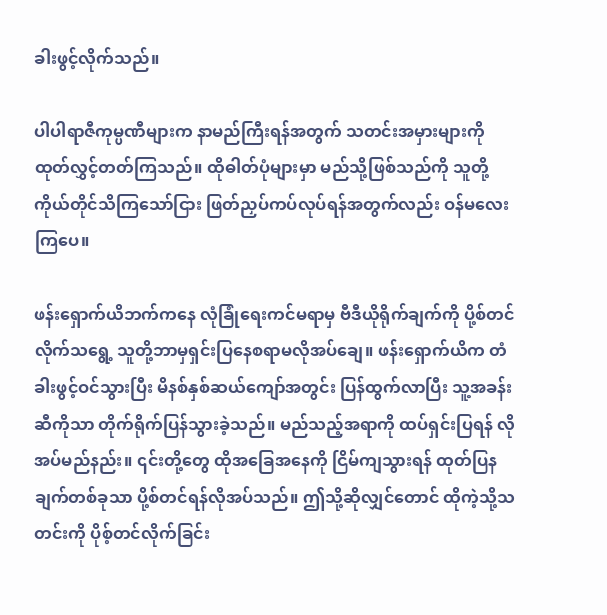ခါးဖွင့်လိုက်သည်။

ပါပါရာဇီကုမ္ပဏီများက နာမည်ကြီးရန်အတွက် သတင်းအမှားများကို ထုတ်လွှင့်တတ်ကြသည်။ ထိုဓါတ်ပုံများမှာ မည်သို့ဖြစ်သည်ကို သူတို့ကိုယ်တိုင်သိကြသော်ငြား ဖြတ်ညှပ်ကပ်လုပ်ရန်အတွက်လည်း ဝန်မလေးကြပေ။

ဖန်းရှောက်ယိဘက်ကနေ လုံခြုံရေးကင်မရာမှ ဗီဒီယိုရိုက်ချက်ကို ပို့စ်တင်လိုက်သရွေ့ သူတို့ဘာမှရှင်းပြနေစရာမလိုအပ်ချေ။ ဖန်းရှောက်ယိက တံခါးဖွင့်ဝင်သွားပြီး မိနစ်နှစ်ဆယ်ကျော်အတွင်း ပြန်ထွက်လာပြီး သူ့အခန်းဆီကိုသာ တိုက်ရိုက်ပြန်သွားခဲ့သည်။ မည်သည့်အရာကို ထပ်ရှင်းပြရန် လိုအပ်မည်နည်း။ ၎င်းတို့တွေ ထိုအခြေအနေကို ငြိမ်ကျသွားရန် ထုတ်ပြနချက်တစ်ခုသာ ပို့စ်တင်ရန်လိုအပ်သည်။ ဤသို့ဆိုလျှင်တောင် ထိုကဲ့သို့သတင်းကို ပိုစ့်တင်လိုက်ခြင်း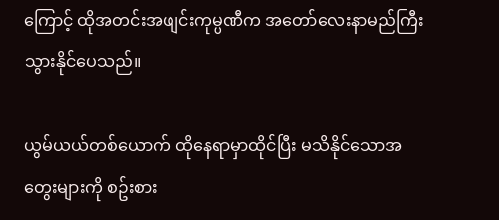ကြောင့် ထိုအတင်းအဖျင်းကုမ္ပဏီက အတော်လေးနာမည်ကြီးသွားနိုင်ပေသည်။

ယွမ်ယယ်တစ်ယောက် ထိုနေရာမှာထိုင်ပြီး မသိနိုင်သောအတွေးများကို စဥ်းစား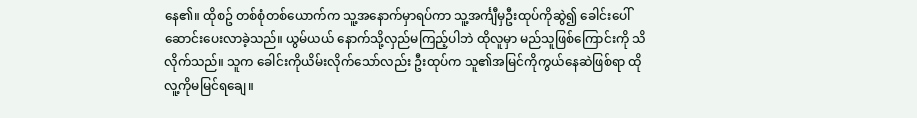နေ၏။ ထိုစဥ် တစ်စုံတစ်ယောက်က သူ့အနောက်မှာရပ်ကာ သူ့အင်္ကျီမှဦးထုပ်ကိုဆွဲ၍ ခေါင်းပေါ်ဆောင်းပေးလာခဲ့သည်။ ယွမ်ယယ် နောက်သို့လှည်မကြည့်ပါဘဲ ထိုလူမှာ မည်သူဖြစ်ကြောင်းကို သိလိုက်သည်။ သူက ခေါင်းကိုယိမ်းလိုက်သော်လည်း ဦးထုပ်က သူ၏အမြင်ကိုကွယ်နေဆဲဖြစ်ရာ ထိုလူ့ကိုမမြင်ရချေ။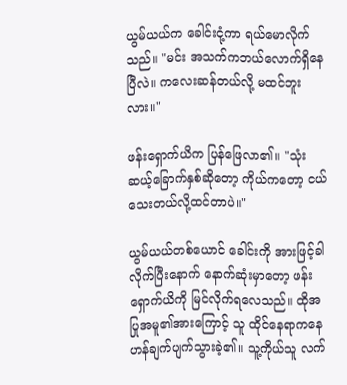ယွမ်ယယ်က ခေါင်းငုံ့ကာ ရယ်မောလိုက်သည်။ "မင်း အသက်ကဘယ်လောက်ရှိနေပြီလဲ။ ကလေးဆန်တယ်လို့ မထင်ဘူးလား။"

ဖန်းရှောက်ယိက ပြန်ဖြေလာ၏။ "သုံးဆယ့်ခြောက်နှစ်ဆိုတော့ ကိုယ်ကတော့ ငယ်သေးတယ်လို့ထင်တာပဲ။"

ယွမ်ယယ်တစ်ယောင် ခေါင်းကို အားဖြင့်ခါလိုက်ပြီးနောက် နောက်ဆုံးမှာတော့ ဖန်းရှောက်ယိကို မြင်လိုက်ရလေသည်။ ထိုအပြုအမူ၏အားကြောင့် သူ ထိုင်နေရာကနေ ဟန်ချက်ပျက်သွားခဲ့၏။ သူ့ကိုယ်သူ လက်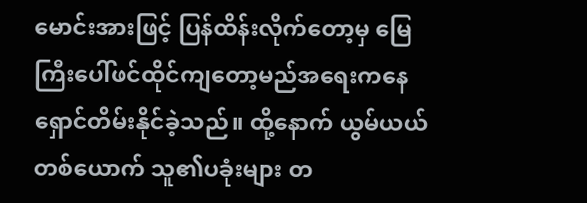မောင်းအားဖြင့် ပြန်ထိန်းလိုက်တော့မှ မြေကြီးပေါ်ဖင်ထိုင်ကျတော့မည်အရေးကနေ ရှောင်တိမ်းနိုင်ခဲ့သည်။ ထို့နောက် ယွမ်ယယ်တစ်ယောက် သူ၏ပခုံးများ တ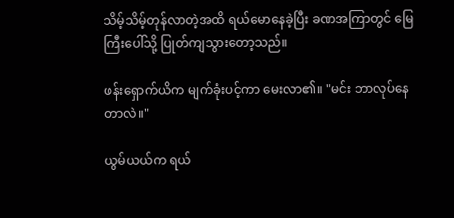သိမ့်သိမ့်တုန်လာတဲ့အထိ ရယ်မောနေခဲ့ပြီး ခဏအကြာတွင် မြေကြီးပေါ်သို့ ပြုတ်ကျသွားတော့သည်။

ဖန်းရှောက်ယိက မျက်ခုံးပင့်ကာ မေးလာ၏။ "မင်း ဘာလုပ်နေတာလဲ။"

ယွမ်ယယ်က ရယ်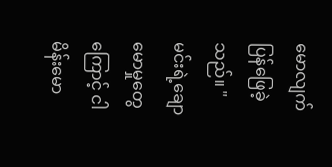မောလျက် ပြန်ဖြေခဲ့သည်။ "မင်းရဲ့ချောမောမှုတွေကြောင့် ငါ မိန်းမော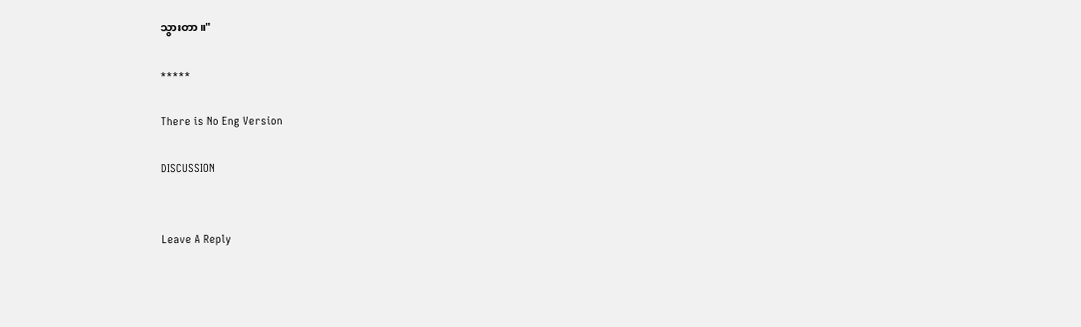သွားတာ။"

*****

There is No Eng Version

DISCUSSION


Leave A Reply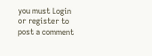you must Login or register to post a comment